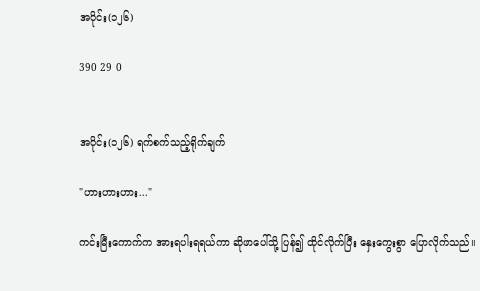အပိုင်း(၁၂၆)

390 29 0


အပိုင်း(၁၂၆) ရက်စက်သည့်ရိုက်ချက်

"ဟားဟားဟား..."

ကင်းမြီးကောက်က အားရပါးရရယ်ကာ ဆိုဖာပေါ်သို့ ပြန်၍ ထိုင်လိုက်ပြီး နှေးကွေးစွာ ပြောလိုက်သည်။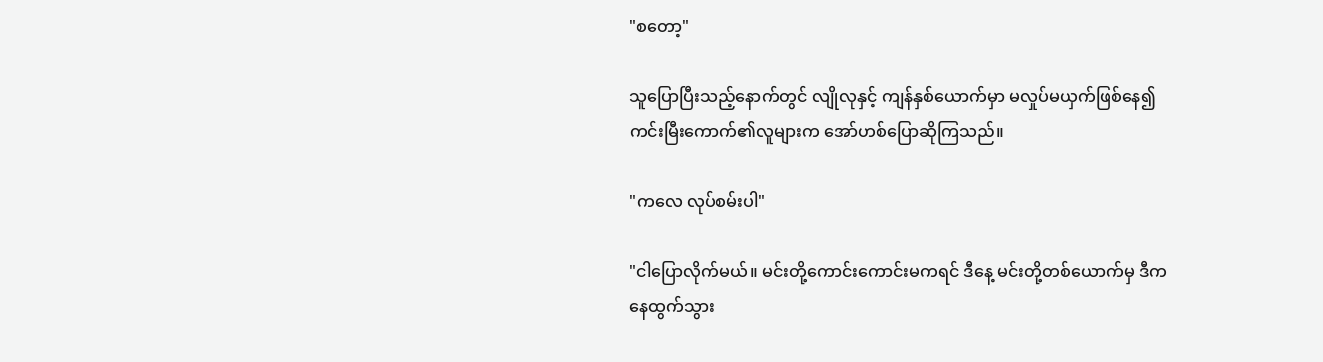"စတော့"

သူပြောပြီးသည့်နောက်တွင် လျိုလုနှင့် ကျန်နှစ်ယောက်မှာ မလှုပ်မယှက်ဖြစ်နေ၍ ကင်းမြီးကောက်၏လူများက အော်ဟစ်ပြောဆိုကြသည်။

"ကလေ လုပ်စမ်းပါ"

"ငါပြောလိုက်မယ်။ မင်းတို့ကောင်းကောင်းမကရင် ဒီနေ့ မင်းတို့တစ်ယောက်မှ ဒီကနေထွက်သွား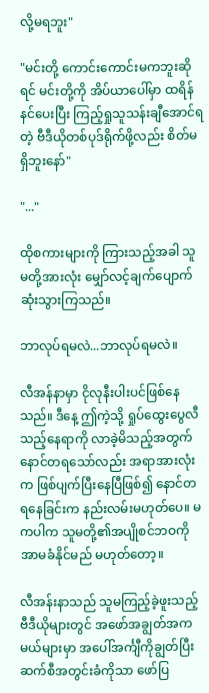လို့မရဘူး"

"မင်းတို့ ကောင်းကောင်းမကဘူးဆိုရင် မင်းတို့ကို အိပ်ယာပေါ်မှာ ထရိန်နင်ပေးပြီး ကြည့်ရှုသူသန်းချီအောင်ရတဲ့ ဗီဒီယိုတစ်ပုဒ်ရိုက်ဖို့လည်း စိတ်မရှိဘူးနော်"

"..."

ထိုစကားများကို ကြားသည့်အခါ သူမတို့အားလုံး မျှော်လင့်ချက်ပျောက်ဆုံးသွားကြသည်။

ဘာလုပ်ရမလဲ...ဘာလုပ်ရမလဲ။

လီအန်နာမှာ ငိုလုနီးပါးပင်ဖြစ်နေသည်။ ဒီနေ့ ဤကဲ့သို့ ရှုပ်ထွေးပွေလီသည့်နေရာကို လာခဲ့မိသည့်အတွက် နောင်တရသော်လည်း အရာအားလုံးက ဖြစ်ပျက်ပြီးနေပြီဖြစ်၍ နောင်တရနေခြင်းက နည်းလမ်းမဟုတ်ပေ။ မကပါက သူမတို့၏အပျိုစင်ဘဝကို အာမခံနိုင်မည် မဟုတ်တော့။

လီအန်းနာသည် သူမကြည့်ခဲ့ဖူးသည့် ဗီဒီယိုများတွင် အဖော်အချွတ်အကမယ်များမှာ အပေါ်အင်္ကျီကိုချွတ်ပြီး ဆက်စီအတွင်းခံကိုသာ ဖော်ပြ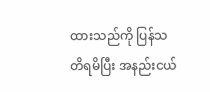ထားသည်ကို ပြန်သတိရမိပြီး အနည်းငယ်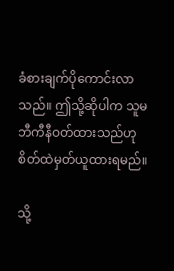ခံစားချက်ပိုကောင်းလာသည်။ ဤသို့ဆိုပါက သူမ ဘီကီနီဝတ်ထားသည်ဟု စိတ်ထဲမှတ်ယူထားရမည်။

သို့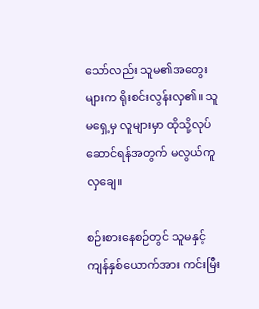သော်လည်း သူမ၏အတွေးများက ရိုးစင်းလွန်းလှ၏။ သူမရှေ့မှ လူများမှာ ထိုသို့လုပ်ဆောင်ရန်အတွက် မလွယ်ကူလှချေ။

စဉ်းစားနေစဉ်တွင် သူမနှင့်ကျန်နှစ်ယောက်အား ကင်းမြီး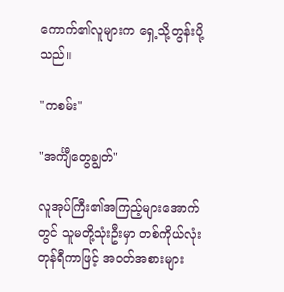ကောက်၏လူများက ရှေ့သို့တွန်းပို့သည်။

"ကစမ်း"

"အင်္ကျီတွေချွတ်"

လူအုပ်ကြီး၏အကြည့်များအောက်တွင် သူမတို့သုံးဦးမှာ တစ်ကိုယ်လုံးတုန်ရီကာဖြင့် အဝတ်အစားများ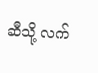ဆီသို့ လက်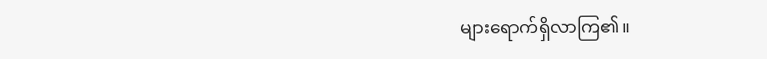များရောက်ရှိလာကြ၏။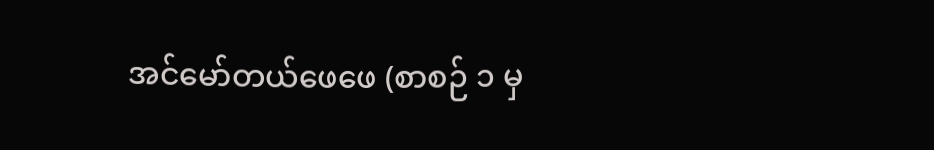အင်မော်တယ်ဖေဖေ (စာစဉ် ၁ မှ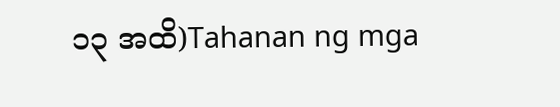၁၃ အထိ)Tahanan ng mga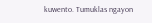kuwento. Tumuklas ngayon